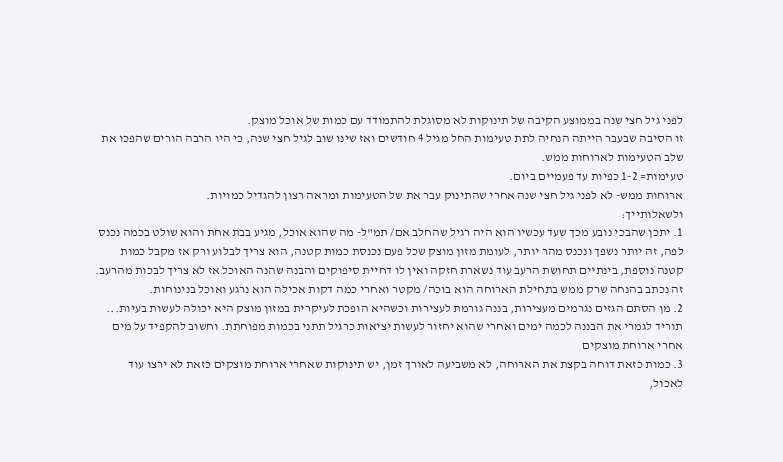לפני גיל חצי שנה בממוצע הקיבה של תינוקות לא מסוגלת להתמודד עם כמות של אוכל מוצק.
זו הסיבה שבעבר הייתה הנחיה לתת טעימות החל מגיל 4 חודשים ואז שינו שוב לגיל חצי שנה, כי היו הרבה הורים שהפכו את שלב הטעימות לארוחות ממש.
טעימות= 1-2 כפיות עד פעמיים ביום.
ארוחות ממש- לא לפני גיל חצי שנה אחרי שהתינוק עבר את של הטעימות ומראה רצון להגדיל כמויות.
ולשאלותייך:
1. יתכן שהבכי נובע מכך שעד עכשיו הוא היה רגיל שהחלב אם/ תמ"ל- מה שהוא אוכל, מגיע בבת אחת והוא שולט בכמה נכנס לפה, זה יותר נשפך ונכנס מהר יותר, לעומת מזון מוצק שכל פעם נכנסת כמות קטנה, הוא צריך לבלוע ורק אז מקבל כמות קטנה נוספת, בינתיים תחושת הרעב עוד נשארת חזקה ואין לו דחיית סיפוקים והבנה שהנה האוכל אז לא צריך לבכות מהרעב.
זה נכתב בהנחה שרק ממש בתחילת הארוחה הוא בוכה/ מקטר ואחרי כמה דקות אכילה הוא נרגע ואוכל בנינוחות.
2. מן הסתם הגזים נגרמים מעצירות, בננה גורמת לעצירות וכשהיא הופכת לעיקרית במזון מוצק היא יכולה לעשות בעיות...
תוריד לגמרי את הבננה לכמה ימים ואחרי שהוא יחזור לעשות יציאות כרגיל תתני בכמות מפוחתת. וחשוב להקפיד על מים אחרי ארוחת מוצקים
3. כמות כזאת דוחה בקצת את הארוחה, לא משביעה לאורך זמן, יש תינוקות שאחרי ארוחת מוצקים כזאת לא ירצו עוד לאכול,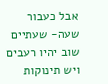אבל כעבור שעה- שעתיים שוב יהיו רעבים ויש תינוקות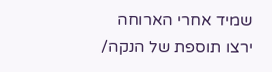שמיד אחרי הארוחה ירצו תוספת של הנקה/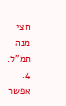חצי מנה תמ"ל.
4. אפשר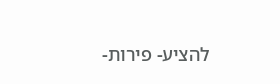להציע- פירות-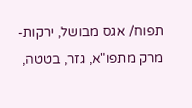תפוח/ אגס מבושל, ירקות- מרק מתפו"א, גזר, בטטה,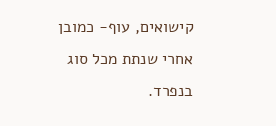קישואים, עוף- כמובן אחרי שנתת מכל סוג בנפרד.